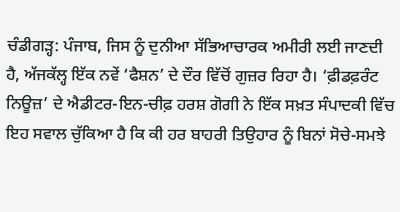ਚੰਡੀਗੜ੍ਹ: ਪੰਜਾਬ, ਜਿਸ ਨੂੰ ਦੁਨੀਆ ਸੱਭਿਆਚਾਰਕ ਅਮੀਰੀ ਲਈ ਜਾਣਦੀ ਹੈ, ਅੱਜਕੱਲ੍ਹ ਇੱਕ ਨਵੇਂ ‘ਫੈਸ਼ਨ’ ਦੇ ਦੌਰ ਵਿੱਚੋਂ ਗੁਜ਼ਰ ਰਿਹਾ ਹੈ। ‘ਫ਼ੀਡਫ਼ਰੰਟ ਨਿਊਜ਼’ ਦੇ ਐਡੀਟਰ-ਇਨ-ਚੀਫ਼ ਹਰਸ਼ ਗੋਗੀ ਨੇ ਇੱਕ ਸਖ਼ਤ ਸੰਪਾਦਕੀ ਵਿੱਚ ਇਹ ਸਵਾਲ ਚੁੱਕਿਆ ਹੈ ਕਿ ਕੀ ਹਰ ਬਾਹਰੀ ਤਿਉਹਾਰ ਨੂੰ ਬਿਨਾਂ ਸੋਚੇ-ਸਮਝੇ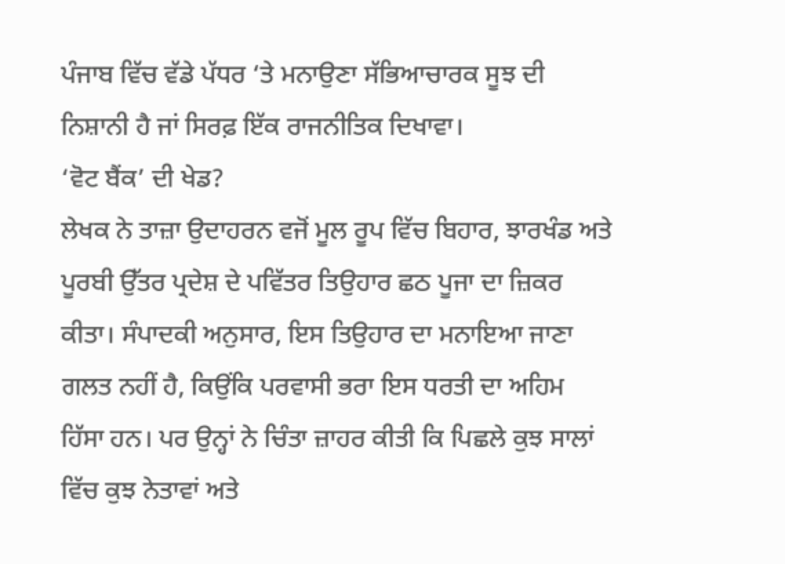ਪੰਜਾਬ ਵਿੱਚ ਵੱਡੇ ਪੱਧਰ ‘ਤੇ ਮਨਾਉਣਾ ਸੱਭਿਆਚਾਰਕ ਸੂਝ ਦੀ ਨਿਸ਼ਾਨੀ ਹੈ ਜਾਂ ਸਿਰਫ਼ ਇੱਕ ਰਾਜਨੀਤਿਕ ਦਿਖਾਵਾ।
‘ਵੋਟ ਬੈਂਕ’ ਦੀ ਖੇਡ?
ਲੇਖਕ ਨੇ ਤਾਜ਼ਾ ਉਦਾਹਰਨ ਵਜੋਂ ਮੂਲ ਰੂਪ ਵਿੱਚ ਬਿਹਾਰ, ਝਾਰਖੰਡ ਅਤੇ ਪੂਰਬੀ ਉੱਤਰ ਪ੍ਰਦੇਸ਼ ਦੇ ਪਵਿੱਤਰ ਤਿਉਹਾਰ ਛਠ ਪੂਜਾ ਦਾ ਜ਼ਿਕਰ ਕੀਤਾ। ਸੰਪਾਦਕੀ ਅਨੁਸਾਰ, ਇਸ ਤਿਉਹਾਰ ਦਾ ਮਨਾਇਆ ਜਾਣਾ ਗਲਤ ਨਹੀਂ ਹੈ, ਕਿਉਂਕਿ ਪਰਵਾਸੀ ਭਰਾ ਇਸ ਧਰਤੀ ਦਾ ਅਹਿਮ ਹਿੱਸਾ ਹਨ। ਪਰ ਉਨ੍ਹਾਂ ਨੇ ਚਿੰਤਾ ਜ਼ਾਹਰ ਕੀਤੀ ਕਿ ਪਿਛਲੇ ਕੁਝ ਸਾਲਾਂ ਵਿੱਚ ਕੁਝ ਨੇਤਾਵਾਂ ਅਤੇ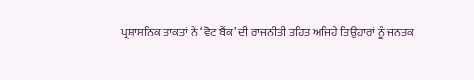ਪ੍ਰਸ਼ਾਸਨਿਕ ਤਾਕਤਾਂ ਨੇ ‘ਵੋਟ ਬੈਂਕ’ ਦੀ ਰਾਜਨੀਤੀ ਤਹਿਤ ਅਜਿਹੇ ਤਿਉਹਾਰਾਂ ਨੂੰ ਜਨਤਕ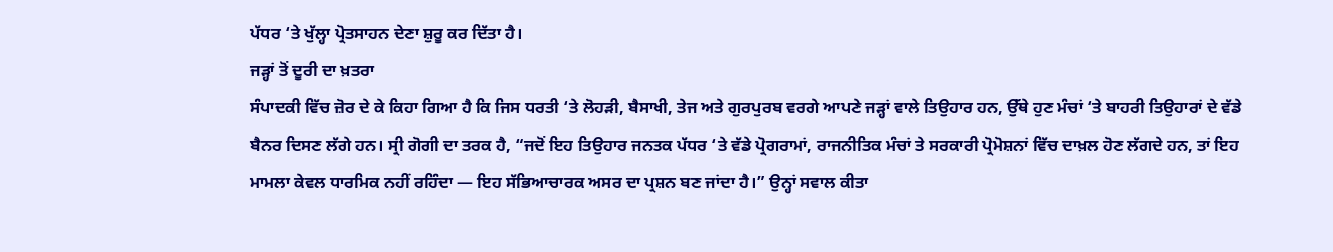ਪੱਧਰ ‘ਤੇ ਖੁੱਲ੍ਹਾ ਪ੍ਰੋਤਸਾਹਨ ਦੇਣਾ ਸ਼ੁਰੂ ਕਰ ਦਿੱਤਾ ਹੈ।
ਜੜ੍ਹਾਂ ਤੋਂ ਦੂਰੀ ਦਾ ਖ਼ਤਰਾ
ਸੰਪਾਦਕੀ ਵਿੱਚ ਜ਼ੋਰ ਦੇ ਕੇ ਕਿਹਾ ਗਿਆ ਹੈ ਕਿ ਜਿਸ ਧਰਤੀ ‘ਤੇ ਲੋਹੜੀ, ਬੈਸਾਖੀ, ਤੇਜ ਅਤੇ ਗੁਰਪੁਰਬ ਵਰਗੇ ਆਪਣੇ ਜੜ੍ਹਾਂ ਵਾਲੇ ਤਿਉਹਾਰ ਹਨ, ਉੱਥੇ ਹੁਣ ਮੰਚਾਂ ‘ਤੇ ਬਾਹਰੀ ਤਿਉਹਾਰਾਂ ਦੇ ਵੱਡੇ ਬੈਨਰ ਦਿਸਣ ਲੱਗੇ ਹਨ। ਸ੍ਰੀ ਗੋਗੀ ਦਾ ਤਰਕ ਹੈ, “ਜਦੋਂ ਇਹ ਤਿਉਹਾਰ ਜਨਤਕ ਪੱਧਰ ‘ਤੇ ਵੱਡੇ ਪ੍ਰੋਗਰਾਮਾਂ, ਰਾਜਨੀਤਿਕ ਮੰਚਾਂ ਤੇ ਸਰਕਾਰੀ ਪ੍ਰੋਮੋਸ਼ਨਾਂ ਵਿੱਚ ਦਾਖ਼ਲ ਹੋਣ ਲੱਗਦੇ ਹਨ, ਤਾਂ ਇਹ ਮਾਮਲਾ ਕੇਵਲ ਧਾਰਮਿਕ ਨਹੀਂ ਰਹਿੰਦਾ — ਇਹ ਸੱਭਿਆਚਾਰਕ ਅਸਰ ਦਾ ਪ੍ਰਸ਼ਨ ਬਣ ਜਾਂਦਾ ਹੈ।” ਉਨ੍ਹਾਂ ਸਵਾਲ ਕੀਤਾ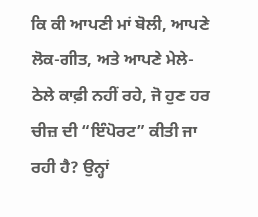ਕਿ ਕੀ ਆਪਣੀ ਮਾਂ ਬੋਲੀ, ਆਪਣੇ ਲੋਕ-ਗੀਤ, ਅਤੇ ਆਪਣੇ ਮੇਲੇ-ਠੇਲੇ ਕਾਫ਼ੀ ਨਹੀਂ ਰਹੇ, ਜੋ ਹੁਣ ਹਰ ਚੀਜ਼ ਦੀ “ਇੰਪੋਰਟ” ਕੀਤੀ ਜਾ ਰਹੀ ਹੈ? ਉਨ੍ਹਾਂ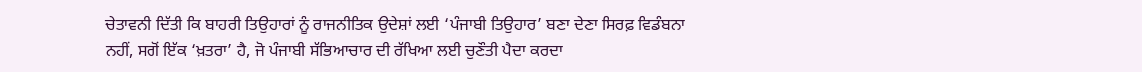ਚੇਤਾਵਨੀ ਦਿੱਤੀ ਕਿ ਬਾਹਰੀ ਤਿਉਹਾਰਾਂ ਨੂੰ ਰਾਜਨੀਤਿਕ ਉਦੇਸ਼ਾਂ ਲਈ ‘ਪੰਜਾਬੀ ਤਿਉਹਾਰ’ ਬਣਾ ਦੇਣਾ ਸਿਰਫ਼ ਵਿਡੰਬਨਾ ਨਹੀਂ, ਸਗੋਂ ਇੱਕ ‘ਖ਼ਤਰਾ’ ਹੈ, ਜੋ ਪੰਜਾਬੀ ਸੱਭਿਆਚਾਰ ਦੀ ਰੱਖਿਆ ਲਈ ਚੁਣੌਤੀ ਪੈਦਾ ਕਰਦਾ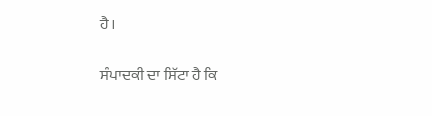ਹੈ।

ਸੰਪਾਦਕੀ ਦਾ ਸਿੱਟਾ ਹੈ ਕਿ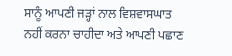ਸਾਨੂੰ ਆਪਣੀ ਜੜ੍ਹਾਂ ਨਾਲ ਵਿਸ਼ਵਾਸਘਾਤ ਨਹੀਂ ਕਰਨਾ ਚਾਹੀਦਾ ਅਤੇ ਆਪਣੀ ਪਛਾਣ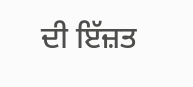ਦੀ ਇੱਜ਼ਤ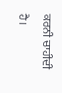ਕਰਨੀ ਚਾਹੀਦੀ ਹੈ।